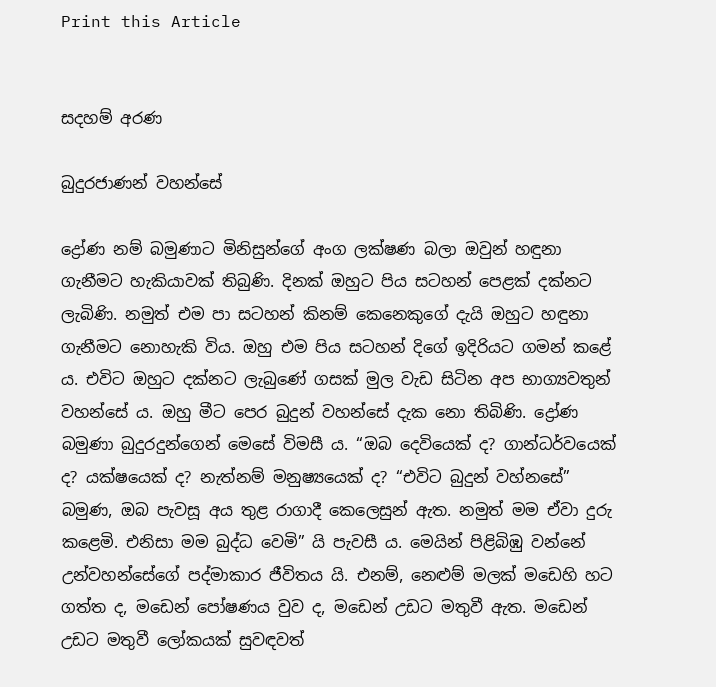Print this Article


සදහම් අරණ

බුදුරජාණන් වහන්සේ

ද්‍රෝණ නම් බමුණාට මිනිසුන්ගේ අංග ලක්ෂණ බලා ඔවුන් හඳුනා ගැනීමට හැකියාවක් තිබුණි. දිනක් ඔහුට පිය සටහන් පෙළක් දක්නට ලැබිණි. නමුත් එම පා සටහන් කිනම් කෙනෙකුගේ දැයි ඔහුට හඳුනා ගැනීමට නොහැකි විය. ඔහු එම පිය සටහන් දිගේ ඉදිරියට ගමන් කළේ ය. එවිට ඔහුට දක්නට ලැබුණේ ගසක් මුල වැඩ සිටින අප භාග්‍යවතුන් වහන්සේ ය. ඔහු මීට පෙර බුදුන් වහන්සේ දැක නො තිබිණි. ද්‍රෝණ බමුණා බුදුරදුන්ගෙන් මෙසේ විමසී ය. “ඔබ දෙවියෙක් ද? ගාන්ධර්වයෙක් ද? යක්ෂයෙක් ද? නැත්නම් මනුෂ්‍යයෙක් ද? “එවිට බුදුන් වහ්නසේ” බමුණ, ඔබ පැවසූ අය තුළ රාගාදී කෙලෙසුන් ඇත. නමුත් මම ඒවා දුරු කළෙමි. එනිසා මම බුද්ධ වෙමි” යි පැවසී ය. මෙයින් පිළිබිඹු වන්නේ උන්වහන්සේගේ පද්මාකාර ජීවිතය යි. එනම්, නෙළුම් මලක් මඩෙහි හට ගත්ත ද, මඩෙන් පෝෂණය වුව ද, මඩෙන් උඩට මතුවී ඇත. මඩෙන් උඩට මතුවී ලෝකයක් සුවඳවත්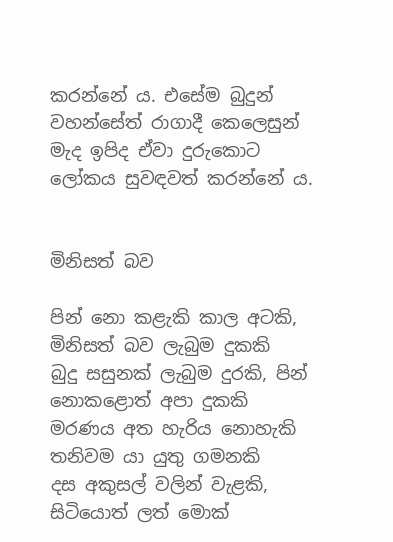කරන්නේ ය. එසේම බුදුන් වහන්සේත් රාගාදී කෙලෙසුන් මැද ඉපිද ඒවා දුරුකොට ලෝකය සුවඳවත් කරන්නේ ය.


මිනිසත් බව

පින් නො කළැකි කාල අටකි, මිනිසත් බව ලැබුම දුකකි
බුදු සසුනක් ලැබුම දුරකි, පින් නොකළොත් අපා දුකකි
මරණය අත හැරිය නොහැකි තනිවම යා යුතු ගමනකි
දස අකුසල් වලින් වැළකි, සිටියොත් ලත් මොක්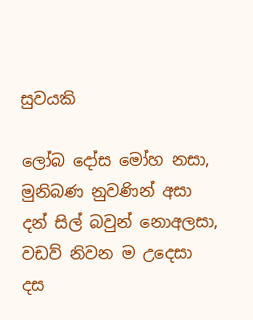සුවයකි

ලෝබ දෝස මෝහ නසා, මුනිබණ නුවණින් අසා
දන් සිල් බවුන් නොඅලසා, වඩව් නිවන ම උදෙසා
දස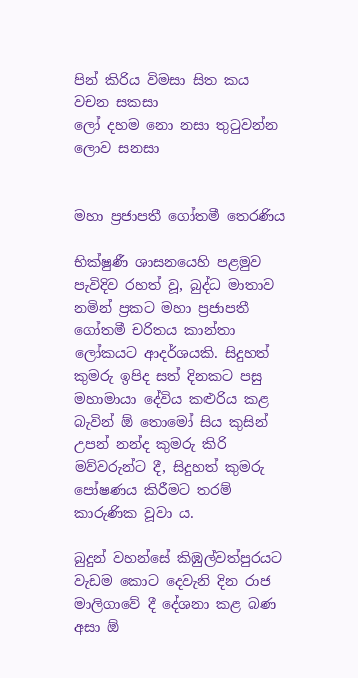පින් කිරිය විමසා සිත කය වචන සකසා
ලෝ දහම නො නසා තුටුවන්න ලොව සනසා


මහා ප්‍රජාපතී ගෝතමී තෙරණිය

භික්ෂුණී ශාසනයෙහි පළමුව පැවිදිව රහත් වූ, බුද්ධ මාතාව නමින් ප්‍රකට මහා ප්‍රජාපතී ගෝතමී චරිතය කාන්තා ලෝකයට ආදර්ශයකි. සිදුහත් කුමරු ඉපිද සත් දිනකට පසු මහාමායා දේවිය කළුරිය කළ බැවින් ඕ තොමෝ සිය කුසින් උපන් නන්ද කුමරු කිරි මව්වරුන්ට දී, සිදුහත් කුමරු පෝෂණය කිරීමට තරම් කාරුණික වූවා ය.

බුදුන් වහන්සේ කිඹුල්වත්පුරයට වැඩම කොට දෙවැනි දින රාජ මාලිගාවේ දී දේශනා කළ බණ අසා ඕ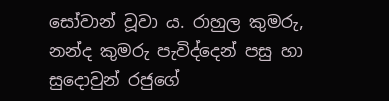සෝවාන් වූවා ය. රාහුල කුමරු, නන්ද කුමරු පැවිද්දෙන් පසු හා සුදොවුන් රජුගේ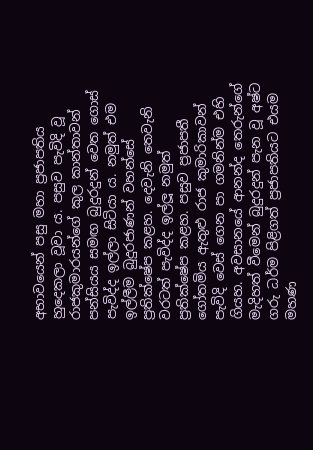අභාවයෙන් පසු මහා ප්‍රජාපතිය හුදෙකලා වූවා ය. පසුව පැවිදි වූ රාජකුමාරයන්ගේ කුල කාන්තාවන් පන්සියය සමඟ බුදුරදුන් වෙත ගොස් පැවිද්ද ඉල්ලා සිටියා ය. නමුත් එම ඉල්ලීම බුදුරජාණන් වහන්සේ ප්‍රතික්ෂේප කළහ. දෙවැනි තෙවැනි වරටත් පැවිද්ද ඉල්ලූ නමුත් ප්‍රතික්ෂේප කළහ. පසුව ප්‍රජාපතී ගෝතමිය ඇතුළු රාජ කුමාරිකාවන් පැවිදි වෙස් ගෙන පා ගමනින්ම එහි ගියහ. අවසානයේ ආනන්ද තෙරුන්ගේ මැදිහත් වීමෙන් බුදුරදුන් පැන වූ අෂ්ට ගරු ධර්ම පිළිගත් ප්‍රජාපතියට එයම මහණ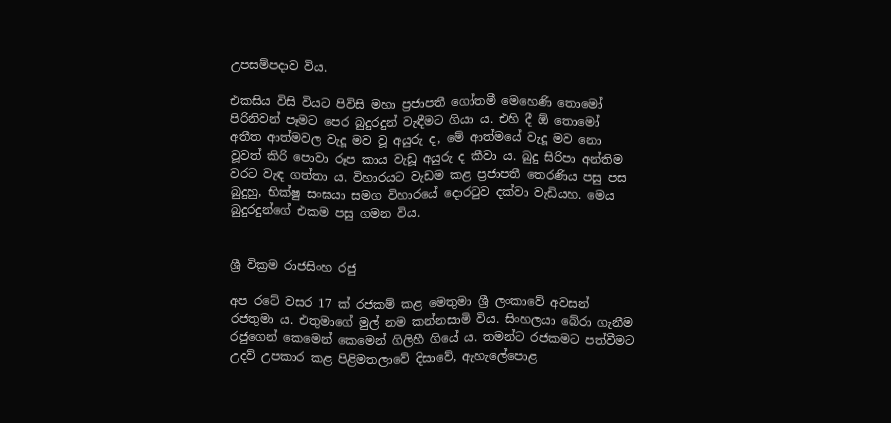උපසම්පදාව විය.

එකසිය විසි වියට පිවිසි මහා ප්‍රජාපතී ගෝතමී මෙහෙණි තොමෝ පිරිනිවන් පෑමට පෙර බුදුරදුන් වැඳීමට ගියා ය. එහි දී ඕ තොමෝ අතීත ආත්මවල වැදූ මව වූ අයුරු ද, මේ ආත්මයේ වැදූ මව නො වූවත් කිරි පොවා රූප කාය වැඩූ අයුරු ද කීවා ය. බුදු සිරිපා අන්තිම වරට වැඳ ගත්තා ය. විහාරයට වැඩම කළ ප්‍රජාපතී තෙරණිය පසු පස බුදුහු, භික්ෂු සංඝයා සමග විහාරයේ දොරටුව දක්වා වැඩියහ. මෙය බුදුරදුන්ගේ එකම පසු ගමන විය.


ශ්‍රී වික්‍රම රාජසිංහ රජු

අප රටේ වසර 17 ක් රජකම් කළ මෙතුමා ශ්‍රී ලංකාවේ අවසන් රජතුමා ය. එතුමාගේ මුල් නම කන්නසාමි විය. සිංහලයා බේරා ගැනීම රජුගෙන් කෙමෙන් කෙමෙන් ගිලිහී ගියේ ය. තමන්ට රජකමට පත්වීමට උදව් උපකාර කළ පිළිමතලාවේ දිසාවේ, ඇහැලේපොළ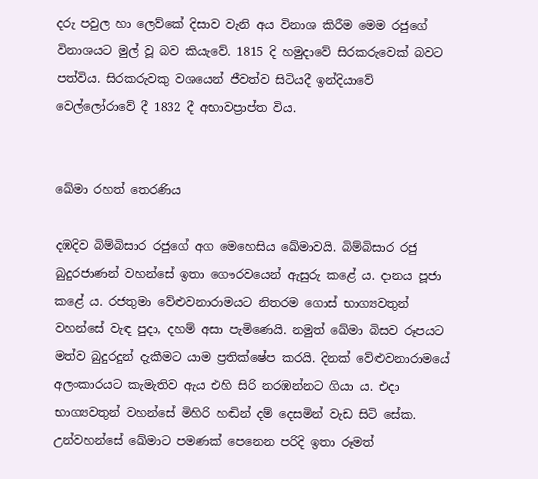දරු පවුල හා ලෙව්කේ දිසාව වැනි අය විනාශ කිරීම මෙම රජුගේ විනාශයට මුල් වූ බව කියැවේ. 1815 දි හමුදාවේ සිරකරුවෙක් බවට පත්විය. සිරකරුවකු වශයෙන් ජීවත්ව සිටියදී ඉන්දියාවේ වෙල්ලෝරාවේ දී 1832 දී අභාවප්‍රාප්ත විය.


ඛේමා රහත් තෙරණිය

දඹදිව බිම්බිසාර රජුගේ අග මෙහෙසිය ඛේමාවයි. බිම්බිසාර රජු බුදුරජාණන් වහන්සේ ඉතා ගෞරවයෙන් ඇසුරු කළේ ය. දානය පූජා කළේ ය. රජතුමා වේළුවනාරාමයට නිතරම ගොස් භාග්‍යවතුන් වහන්සේ වැඳ පුදා, දහම් අසා පැමිණෙයි. නමුත් ඛේමා බිසව රූපයට මත්ව බුදුරදුන් දැකීමට යාම ප්‍රතික්ෂේප කරයි. දිනක් වේළුවනාරාමයේ අලංකාරයට කැමැතිව ඇය එහි සිරි නරඹන්නට ගියා ය. එදා භාග්‍යවතුන් වහන්සේ මිහිරි හඬින් දම් දෙසමින් වැඩ සිටි සේක. උන්වහන්සේ ඛේමාට පමණක් පෙනෙන පරිදි ඉතා රූමත්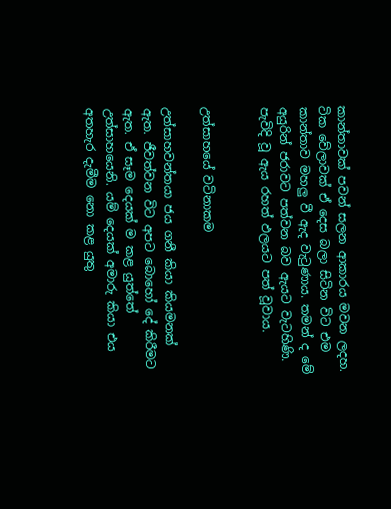කාන්තාවක් පවන් සලන ආකාරය මවන ලදහ. ටික වේලාවක් ඒ දෙස බලා සිටින විට එම කාන්තාව මහලු වී ඇද වැටුණාය. තමන් ද මේ අයුරින් ජරාවට පත්වන බව ඇයට වැටහිණි. පැවිදි වූ ඇය රහත් ඵලයට පත් වූවාය.


උත්සාහයේ වටිනාකම

උත්සාහවන්තයා ජය ගනී කියා කියමනක් ඇත. ජීවත්වන විට අපට බොහෝ දේ කිරීමට ඇත. ඒ සෑම දෙයක් ම කළ යුත්තේ උත්සාහයෙනි. යම් දෙයක් අමාරු කියා එය අතහැර දැමීම නො කළ යුතු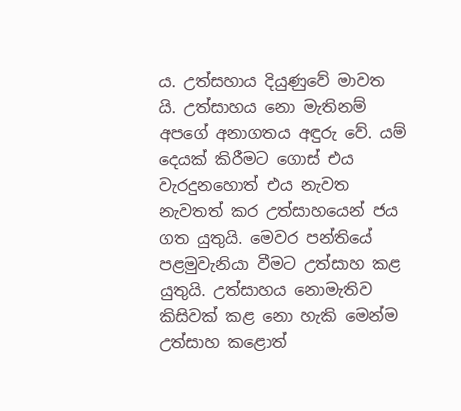ය. උත්සහාය දියුණුවේ මාවත යි. උත්සාහය නො මැතිනම් අපගේ අනාගතය අඳුරු වේ. යම් දෙයක් කිරීමට ගොස් එය වැරදුනහොත් එය නැවත නැවතත් කර උත්සාහයෙන් ජය ගත යුතුයි. මෙවර පන්තියේ පළමුවැනියා වීමට උත්සාහ කළ යුතුයි. උත්සාහය නොමැතිව කිසිවක් කළ නො හැකි මෙන්ම උත්සාහ කළොත්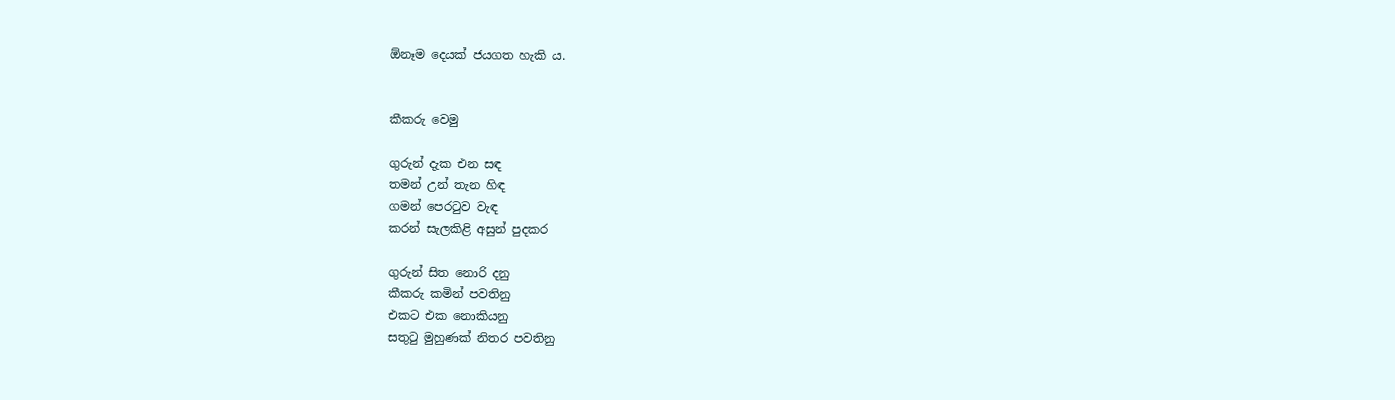ඕනෑම දෙයක් ජයගත හැකි ය.


කීකරු වෙමු

ගුරුන් දැක එන සඳ
තමන් උන් තැන හිඳ
ගමන් පෙරටුව වැඳ
කරන් සැලකිළි අසුන් පුදකර

ගුරුන් සිත නොරි දනු
කීකරු කමින් පවතිනු
එකට එක නොකියනු
සතුටු මුහුණක් නිතර පවතිනු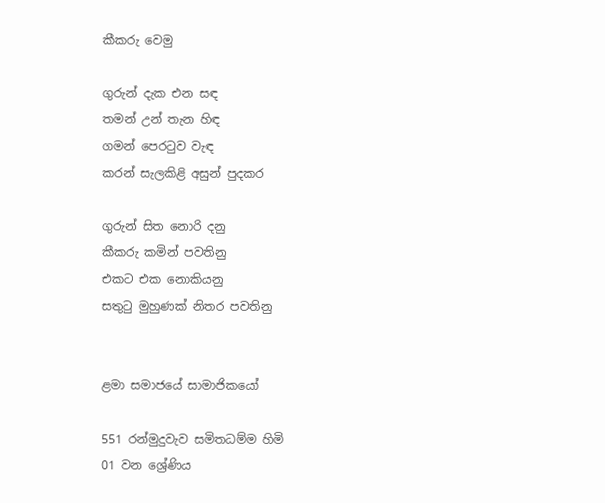කීකරු වෙමු

ගුරුන් දැක එන සඳ
තමන් උන් තැන හිඳ
ගමන් පෙරටුව වැඳ
කරන් සැලකිළි අසුන් පුදකර

ගුරුන් සිත නොරි දනු
කීකරු කමින් පවතිනු
එකට එක නොකියනු
සතුටු මුහුණක් නිතර පවතිනු


ළමා සමාජයේ සාමාජිකයෝ

551 රන්මුදුවැව සමිතධම්ම හිමි
01 වන ශ්‍රේණිය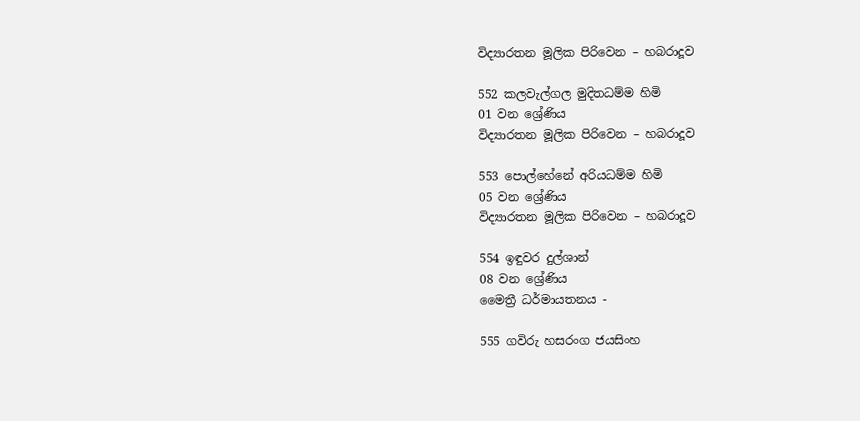විද්‍යාරතන මූලික පිරිවෙන – හබරාදූව

552 කලවැල්ගල මුදිතධම්ම හිමි
01 වන ශ්‍රේණිය
විද්‍යාරතන මූලික පිරිවෙන – හබරාදූව

553 පොල්හේනේ අරියධම්ම හිමි
05 වන ශ්‍රේණිය
විද්‍යාරතන මූලික පිරිවෙන – හබරාදූව

554 ඉඳුවර දුල්ශාන්
08 වන ශ්‍රේණිය
මෛත්‍රී ධර්මායතනය -

555 ගවිරු හසරංග ජයසිංහ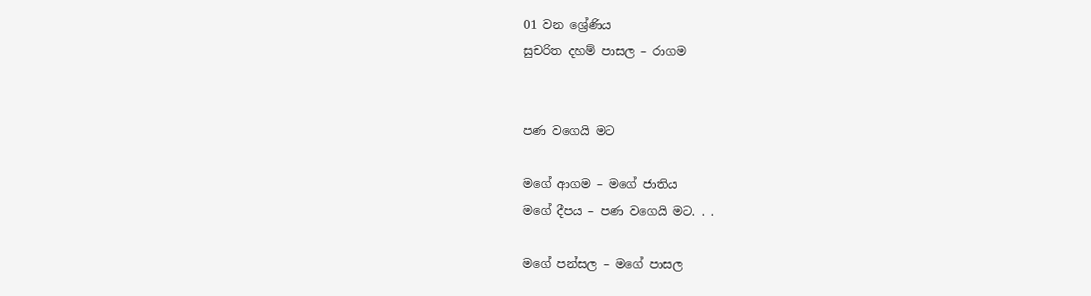01 වන ශ්‍රේණිය
සුචරිත දහම් පාසල – රාගම


පණ වගෙයි මට

මගේ ආගම – මගේ ජාතිය
මගේ දීපය – පණ වගෙයි මට. . .

මගේ පන්සල – මගේ පාසල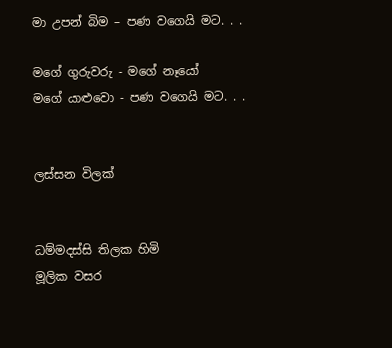මා උපන් බිම – පණ වගෙයි මට. . .

මගේ ගුරුවරු - මගේ නෑයෝ
මගේ යාළුවො - පණ වගෙයි මට. . .


ලස්සන විලක්


ධම්මදස්සි තිලක හිමි
මූලික වසර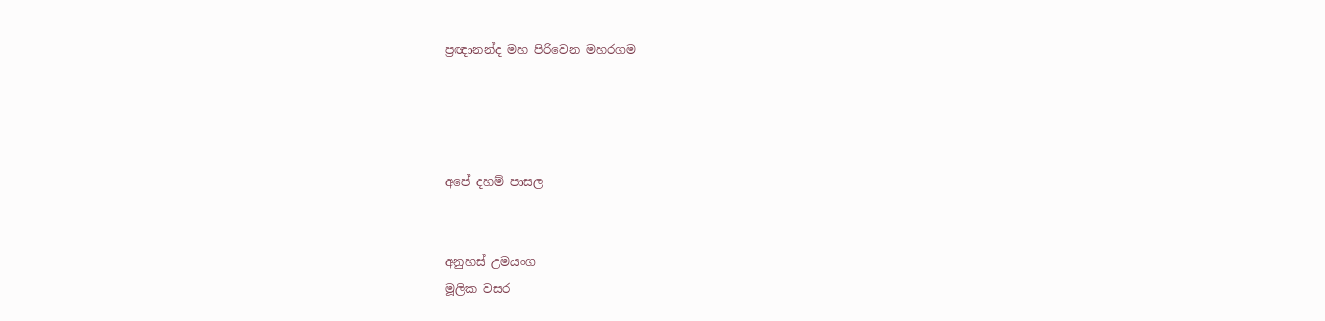ප්‍රඥානන්ද මහ පිරිවෙන මහරගම




අපේ දහම් පාසල


අනුහස් උමයංග
මූලික වසර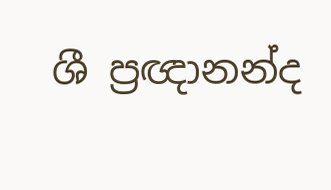ශී ප්‍රඥානන්ද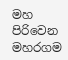මහ පිරිවෙන මහරගම